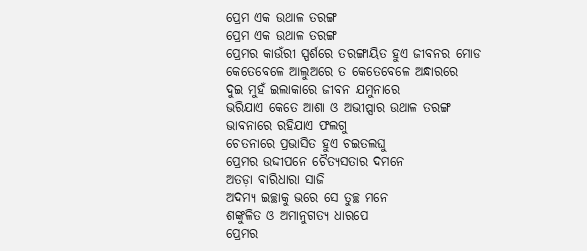ପ୍ରେମ ଏକ ଉଥାଳ ତରଙ୍ଗ
ପ୍ରେମ ଏକ ଉଥାଳ ତରଙ୍ଗ
ପ୍ରେମର କାଉଁରୀ ସ୍ପର୍ଶରେ ତରଙ୍ଗାୟିତ ହୁଏ ଜୀବନର ମୋଡ
କେତେବେଳେ ଆଲୁଅରେ ତ କେତେବେଳେ ଅନ୍ଧାରରେ
ଦୁଇ ମୁହଁ ଇଲାକାରେ ଜୀବନ ଯମୁନାରେ
ଭରିଯାଏ କେତେ ଆଶା ଓ ଅଭୀପ୍ସାର ଉଥାଳ ତରଙ୍ଗ
ଭାବନାରେ ରହିଯାଏ ଫଲଗୁ
ଚେତନାରେ ପ୍ରଭାସିତ ହୁଏ ଚଇତଲଘୁ
ପ୍ରେମର ଉଦ୍ଦୀପନେ ଚୈତ୍ୟସତାର ଦମନେ
ଅତଡ଼ା ବାରିଧାରା ସାଜି
ଅଦମ୍ୟ ଇଚ୍ଛାକୁ ଭରେ ସେ ତୁଚ୍ଛ ମନେ
ଶଙ୍କୁଳିତ ଓ ଅମାନୁଗତ୍ୟ ଧାରପେ
ପ୍ରେମର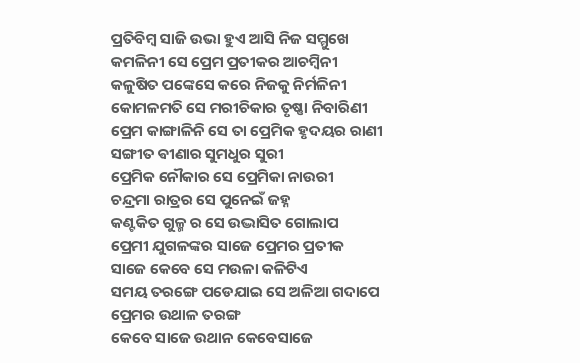ପ୍ରତିବିମ୍ବ ସାଜି ଉଭା ହୁଏ ଆସି ନିଜ ସମ୍ମୁଖେ
କମଳିନୀ ସେ ପ୍ରେମ ପ୍ରତୀକର ଆଚମ୍ବିନୀ
କଳୁଷିତ ପଙ୍କେସେ କରେ ନିଜକୁ ନିର୍ମଳିନୀ
କୋମଳମତି ସେ ମରୀଚିକାର ତୃଷ୍ଣା ନିବାରିଣୀ
ପ୍ରେମ କାଙ୍ଗାଳିନି ସେ ତା ପ୍ରେମିକ ହୃଦୟର ରାଣୀ
ସଙ୍ଗୀତ ଵୀଣାର ସୁମଧୁର ସୁରୀ
ପ୍ରେମିକ ନୌକାର ସେ ପ୍ରେମିକା ନାଉରୀ
ଚନ୍ଦ୍ରମା ରାତ୍ରର ସେ ପୁନେଇଁ ଜହ୍ନ
କଣ୍ଟକିତ ଗୁଳ୍ମ ର ସେ ଉଦ୍ଭାସିତ ଗୋଲାପ
ପ୍ରେମୀ ଯୁଗଳଙ୍କର ସାଜେ ପ୍ରେମର ପ୍ରତୀକ
ସାଜେ କେବେ ସେ ମଉଳା କଳିଟିଏ
ସମୟ ତରଙ୍ଗେ ପଡେଯାଇ ସେ ଅଳିଆ ଗଦାପେ
ପ୍ରେମର ଉଥାଳ ତରଙ୍ଗ
କେବେ ସାଜେ ଉଥାନ କେବେସାଜେ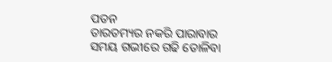ପତନ
ତାରତମ୍ୟର ନକରି ପାରାବାର
ସମୟ ଗଭୀରେ ଗଢି ତୋଳିବା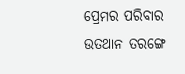ପ୍ରେମର ପରିବାର
ଉତଥାନ ତରଙ୍ଗେ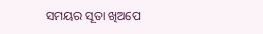ସମୟର ସୂତା ଖିଅପେ